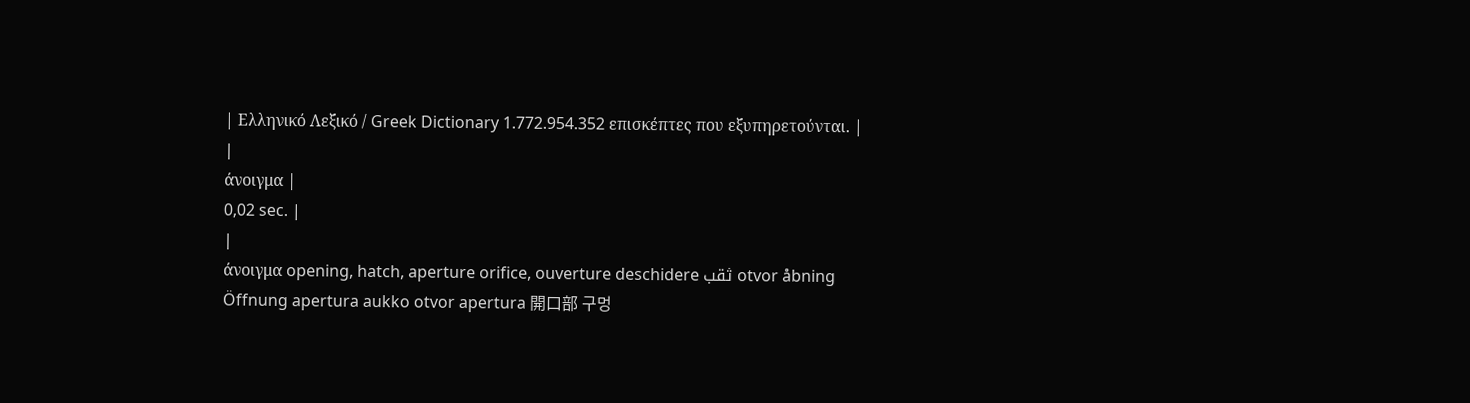| Ελληνικό Λεξικό / Greek Dictionary 1.772.954.352 επισκέπτες που εξυπηρετούνται. |
|
άνοιγμα |
0,02 sec. |
|
άνοιγμα opening, hatch, aperture orifice, ouverture deschidere ثقب otvor åbning Öffnung apertura aukko otvor apertura 開口部 구멍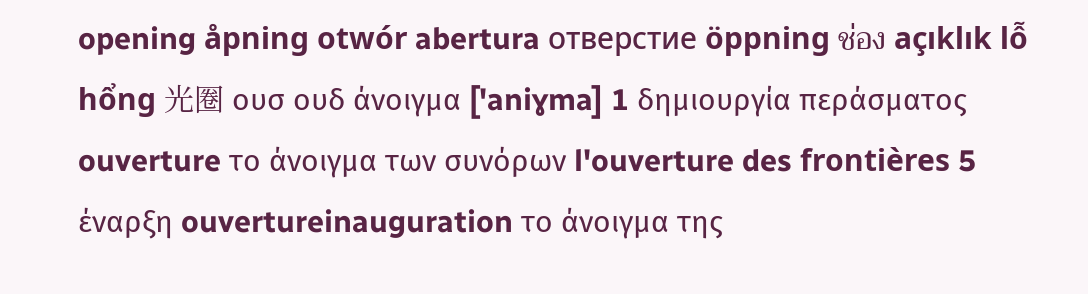opening åpning otwór abertura отверстие öppning ช่อง açıklık lỗ hổng 光圈 ουσ ουδ άνοιγμα ['aniɣma] 1 δημιουργία περάσματος ouverture το άνοιγμα των συνόρων l'ouverture des frontières 5 έναρξη ouvertureinauguration το άνοιγμα της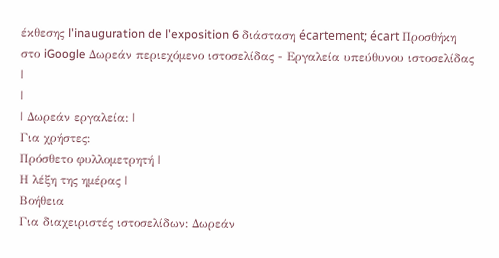έκθεσης l'inauguration de l'exposition 6 διάσταση écartement; écart Προσθήκη στο iGoogle Δωρεάν περιεχόμενο ιστοσελίδας - Εργαλεία υπεύθυνου ιστοσελίδας |
|
| Δωρεάν εργαλεία: |
Για χρήστες:
Πρόσθετο φυλλομετρητή |
Η λέξη της ημέρας |
Βοήθεια
Για διαχειριστές ιστοσελίδων: Δωρεάν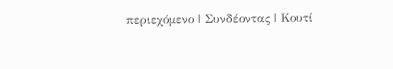περιεχόμενο | Συνδέοντας | Κουτί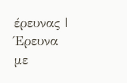έρευνας | Έρευνα με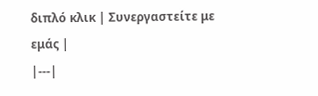διπλό κλικ | Συνεργαστείτε με εμάς |
|---|